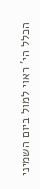הכלל הי' ראוי למול ביום השמיני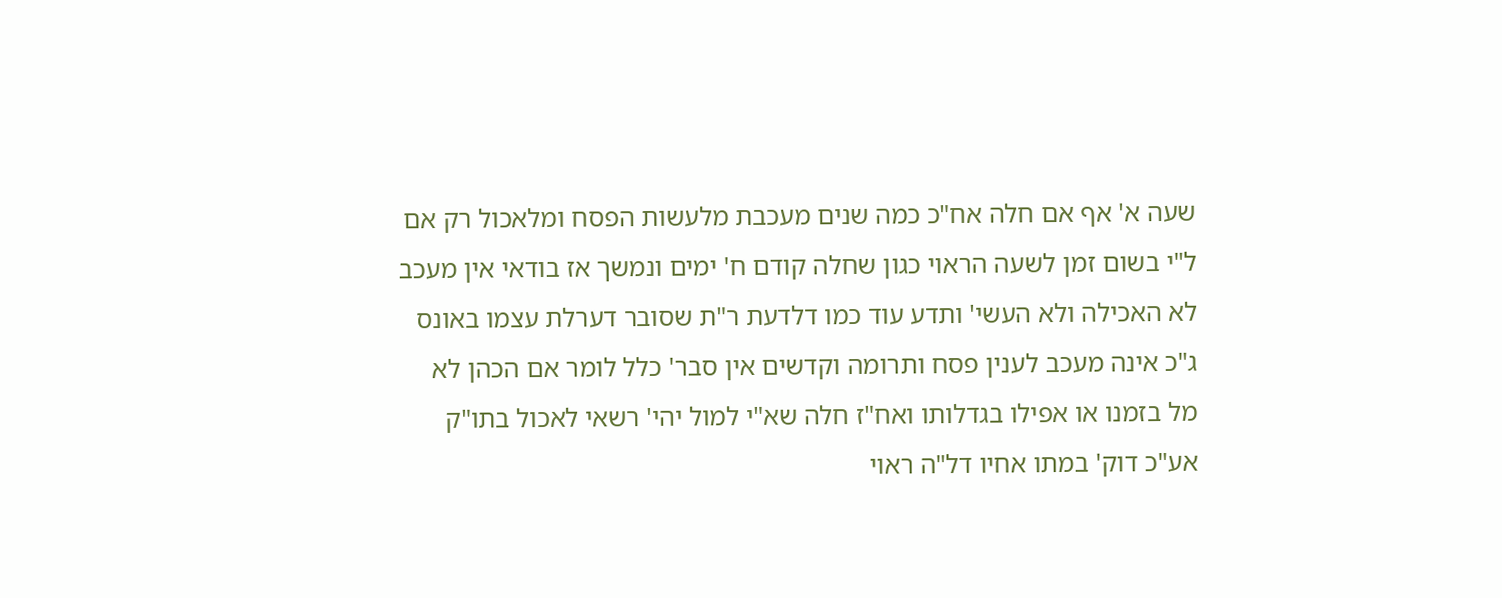שעה א' אף אם חלה אח"כ כמה שנים מעכבת מלעשות הפסח ומלאכול רק אם ל"י בשום זמן לשעה הראוי כגון שחלה קודם ח' ימים ונמשך אז בודאי אין מעכב לא האכילה ולא העשי' ותדע עוד כמו דלדעת ר"ת שסובר דערלת עצמו באונס ג"כ אינה מעכב לענין פסח ותרומה וקדשים אין סבר' כלל לומר אם הכהן לא מל בזמנו או אפילו בגדלותו ואח"ז חלה שא"י למול יהי' רשאי לאכול בתו"ק אע"כ דוק' במתו אחיו דל"ה ראוי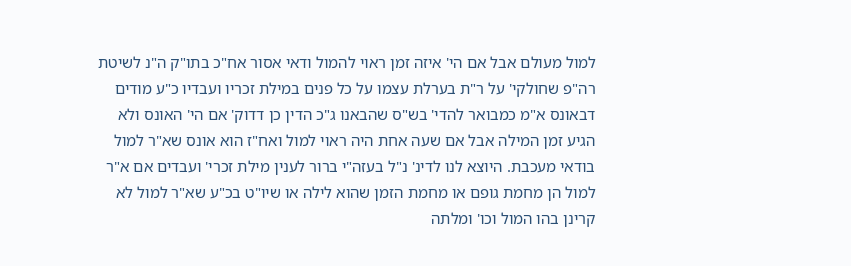למול מעולם אבל אם הי' איזה זמן ראוי להמול ודאי אסור אח"כ בתו"ק ה"נ לשיטת רה"פ שחולקי' על ר"ת בערלת עצמו על כל פנים במילת זכריו ועבדיו כ"ע מודים דבאונס א"מ כמבואר להדי' בש"ס שהבאנו ג"כ הדין כן דדוק' אם הי' האונס ולא הגיע זמן המילה אבל אם שעה אחת היה ראוי למול ואח"ז הוא אונס שא"ר למול בודאי מעכבת. היוצא לנו לדינ' נ"ל בעזה"י ברור לענין מילת זכרי' ועבדים אם א"ר למול הן מחמת גופם או מחמת הזמן שהוא לילה או שיו"ט בכ"ע שא"ר למול לא קרינן בהו המול וכו' ומלתה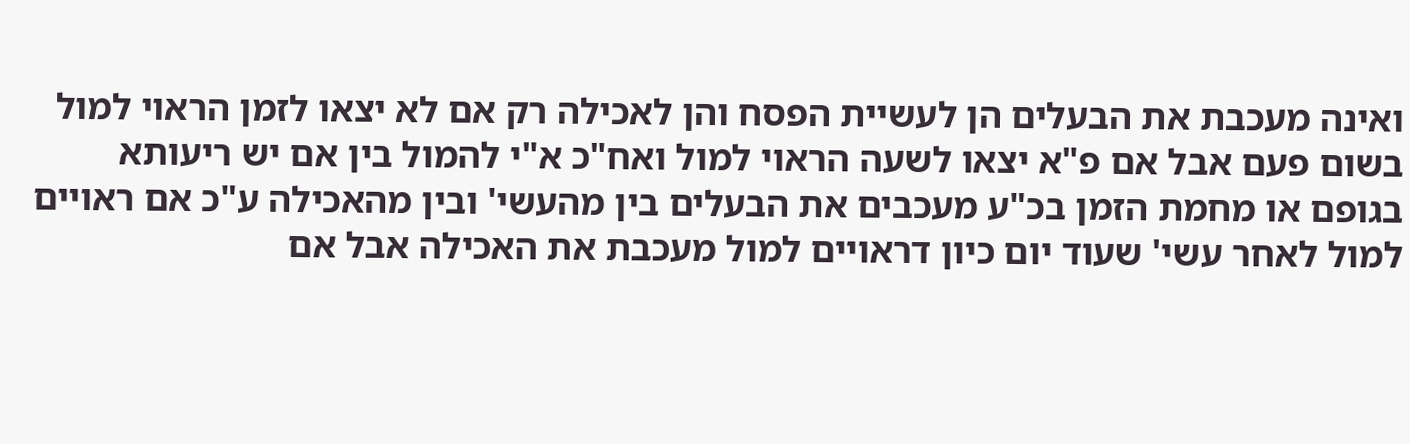ואינה מעכבת את הבעלים הן לעשיית הפסח והן לאכילה רק אם לא יצאו לזמן הראוי למול בשום פעם אבל אם פ"א יצאו לשעה הראוי למול ואח"כ א"י להמול בין אם יש ריעותא בגופם או מחמת הזמן בכ"ע מעכבים את הבעלים בין מהעשי' ובין מהאכילה ע"כ אם ראויים למול לאחר עשי' שעוד יום כיון דראויים למול מעכבת את האכילה אבל אם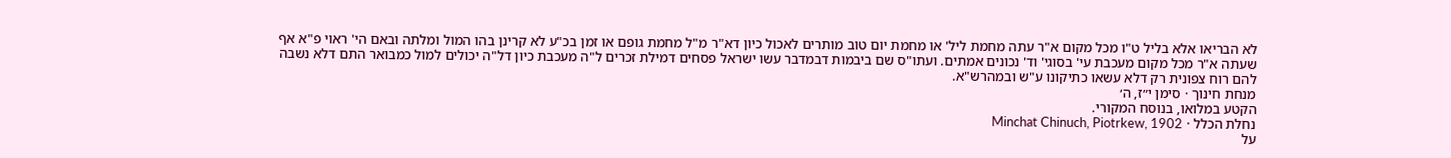לא הבריאו אלא בליל ט"ו מכל מקום א"ר עתה מחמת ליל' או מחמת יום טוב מותרים לאכול כיון דא"ר מ"ל מחמת גופם או זמן בכ"ע לא קרינן בהו המול ומלתה ובאם הי' ראוי פ"א אף שעתה א"ר מכל מקום מעכבת עי' בסוגי' וד' נכונים אמתים. ועתו"ס שם ביבמות דבמדבר עשו ישראל פסחים דמילת זכרים ל"ה מעכבת כיון דל"ה יכולים למול כמבואר התם דלא נשבה להם רוח צפונית רק דלא עשאו כתיקונו ע"ש ובמהרש"א.
מנחת חינוך · סימן י״ז, ה׳
הקטע במלואו, בנוסח המקורי.
נחלת הכלל · Minchat Chinuch, Piotrkew, 1902
על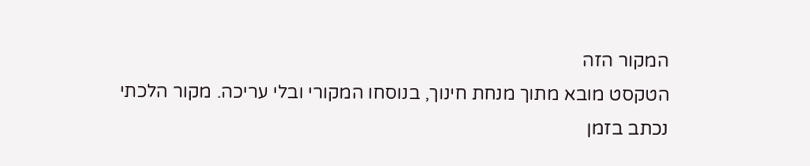המקור הזה
הטקסט מובא מתוך מנחת חינוך, בנוסחו המקורי ובלי עריכה. מקור הלכתי נכתב בזמן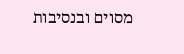מסוים ובנסיבות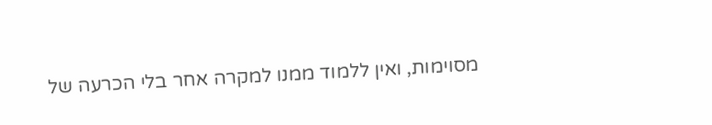מסוימות, ואין ללמוד ממנו למקרה אחר בלי הכרעה של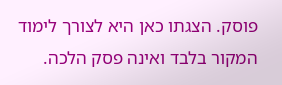פוסק. הצגתו כאן היא לצורך לימוד המקור בלבד ואינה פסק הלכה.